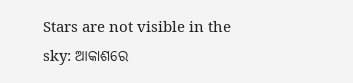Stars are not visible in the sky: ଆକାଶରେ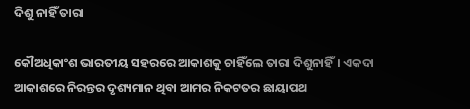ଦିଶୁ ନାହିଁ ତାରା

କୌଅଧିକାଂଶ ଭାରତୀୟ ସହରରେ ଆକାଶକୁ ଚାହିଁଲେ ତାରା ଦିଶୁନାହିଁ। ଏକଦା ଆକାଶରେ ନିରନ୍ତର ଦୃଶ୍ୟମାନ ଥିବା ଆମର ନିକଟତର ଛାୟାପଥ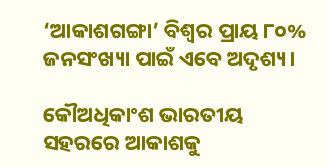‘ଆକାଶଗଙ୍ଗା’ ବିଶ୍ୱର ପ୍ରାୟ ୮୦% ଜନସଂଖ୍ୟା ପାଇଁ ଏବେ ଅଦୃଶ୍ୟ।

କୌଅଧିକାଂଶ ଭାରତୀୟ ସହରରେ ଆକାଶକୁ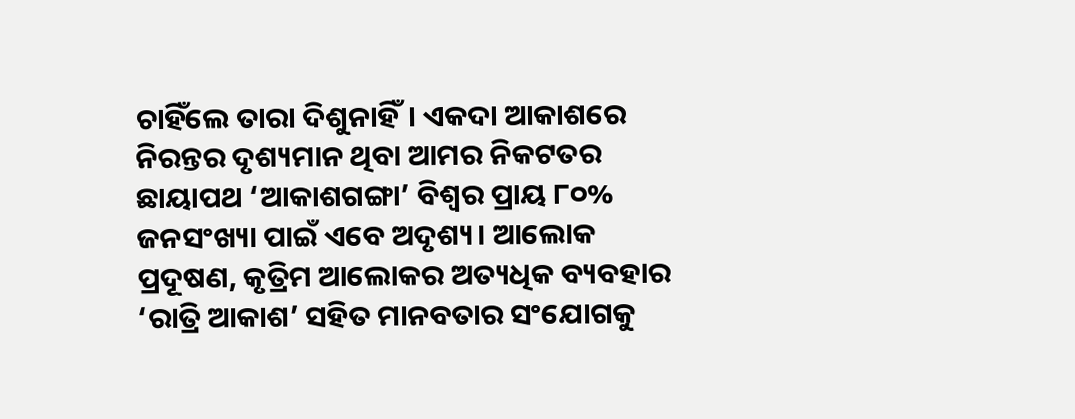ଚାହିଁଲେ ତାରା ଦିଶୁନାହିଁ। ଏକଦା ଆକାଶରେ ନିରନ୍ତର ଦୃଶ୍ୟମାନ ଥିବା ଆମର ନିକଟତର ଛାୟାପଥ ‘ଆକାଶଗଙ୍ଗା’ ବିଶ୍ୱର ପ୍ରାୟ ୮୦% ଜନସଂଖ୍ୟା ପାଇଁ ଏବେ ଅଦୃଶ୍ୟ। ଆଲୋକ ପ୍ରଦୂଷଣ, କୃତ୍ରିମ ଆଲୋକର ଅତ୍ୟଧିକ ବ୍ୟବହାର ‘ରାତ୍ରି ଆକାଶ’ ସହିତ ମାନବତାର ସଂଯୋଗକୁ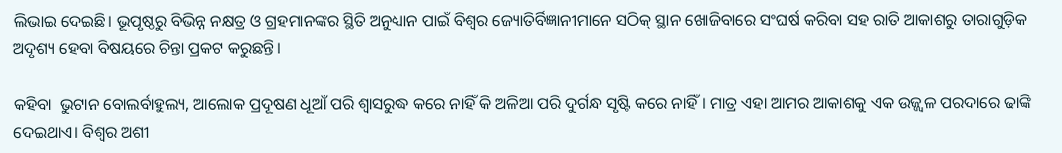ଲିଭାଇ ଦେଇଛି। ଭୂପୃଷ୍ଠରୁ ବିଭିନ୍ନ ନକ୍ଷତ୍ର ଓ ଗ୍ରହମାନଙ୍କର ସ୍ଥିତି ଅନୁଧ୍ୟାନ ପାଇଁ ବିଶ୍ୱର ଜ୍ୟୋତିର୍ବିଜ୍ଞାନୀମାନେ ସଠିକ୍ ସ୍ଥାନ ଖୋଜିବାରେ ସଂଘର୍ଷ କରିବା ସହ ରାତି ଆକାଶରୁ ତାରାଗୁଡ଼ିକ ଅଦୃଶ୍ୟ ହେବା ବିଷୟରେ ଚିନ୍ତା ପ୍ରକଟ କରୁଛନ୍ତି।

କହିବା  ଭୁଟାନ ବୋଲର୍ବାହୁଲ୍ୟ, ଆଲୋକ ପ୍ରଦୂଷଣ ଧୂଆଁ ପରି ଶ୍ବାସରୁଦ୍ଧ କରେ ନାହିଁ କି ଅଳିଆ ପରି ଦୁର୍ଗନ୍ଧ ସୃଷ୍ଟି କରେ ନାହିଁ। ମାତ୍ର ଏହା ଆମର ଆକାଶକୁ ଏକ ଉଜ୍ଜ୍ବଳ ପରଦାରେ ଢାଙ୍କି ଦେଇଥାଏ। ବିଶ୍ୱର ଅଶୀ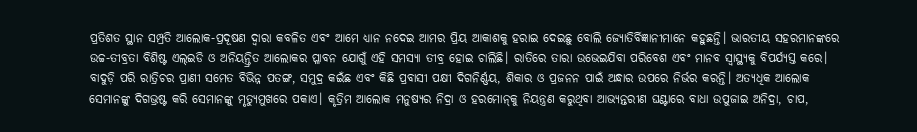ପ୍ରତିଶତ ସ୍ଥାନ ସମ୍ପ୍ରତି ଆଲୋକ-ପ୍ରଦୂଷଣ ଦ୍ବାରା କବଳିତ ଏବଂ ଆମେ ଧ୍ୟାନ ନଦେଇ ଆମର ପ୍ରିୟ ଆକାଶକୁ ହରାଇ ଦେଇଛୁ ବୋଲି ଜ୍ୟୋତିର୍ବିଜ୍ଞାନୀମାନେ କହୁଛନ୍ତି। ଭାରତୀୟ ସହରମାନଙ୍କରେ ଉଚ୍ଚ-ତୀବ୍ରତା ବିଶିଷ୍ଟ ଏଲ୍‌ଇଡି ଓ ଅନିୟନ୍ତ୍ରିତ ଆଲୋକର ପ୍ଳାବନ ଯୋଗୁଁ ଏହି ସମସ୍ୟା ତୀବ୍ର ହୋଇ ଚାଲିଛି। ରାତିରେ ତାରା ଉଭେଇଯିବା ପରିବେଶ ଏବଂ ମାନବ ସ୍ୱାସ୍ଥ୍ୟକୁ ବିପର୍ଯ୍ୟସ୍ତ କରେ। ବାଦୁଡ଼ି ପରି ରାତ୍ରିଚର ପ୍ରାଣୀ ସମେତ ବିଭିନ୍ନ ପତଙ୍ଗ, ସମୁଦ୍ର କଇଁଛ ଏବଂ କିଛି ପ୍ରବାସୀ ପକ୍ଷୀ ଦିଗନିର୍ଣ୍ଣୟ, ଶିକାର ଓ ପ୍ରଜନନ ପାଇଁ ଅନ୍ଧାର ଉପରେ ନିର୍ଭର କରନ୍ତି। ଅତ୍ୟଧିକ ଆଲୋକ ସେମାନଙ୍କୁ ଦିଗଭ୍ରଷ୍ଟ କରି ସେମାନଙ୍କୁ ମୃତ୍ୟୁମୁଖରେ ପକାଏ। କୃତ୍ରିମ ଆଲୋକ ମନୁଷ୍ୟର ନିଦ୍ରା ଓ ହରମୋନ୍‌କୁ ନିୟନ୍ତ୍ରଣ କରୁଥିବା ଆଭ୍ୟନ୍ତରୀଣ ଘଣ୍ଟାରେ ବାଧା ଉପୁଜାଇ ଅନିଦ୍ରା, ଚାପ,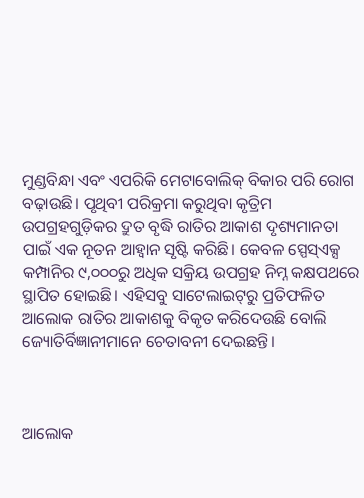ମୁଣ୍ଡବିନ୍ଧା ଏବଂ ଏପରିକି ମେଟାବୋଲିକ୍ ବିକାର ପରି ରୋଗ ବଢ଼ାଉଛି। ପୃଥିବୀ ପରିକ୍ରମା କରୁଥିବା କୃତ୍ରିମ ଉପଗ୍ରହଗୁଡ଼ିକର ଦ୍ରୁତ ବୃଦ୍ଧି ରାତିର ଆକାଶ ଦୃଶ୍ୟମାନତା ପାଇଁ ଏକ ନୂତନ ଆହ୍ବାନ ସୃଷ୍ଟି କରିଛି। କେବଳ ସ୍ପେସ୍‌ଏକ୍ସ କମ୍ପାନିର ୯,୦୦୦ରୁ ଅଧିକ ସକ୍ରିୟ ଉପଗ୍ରହ ନିମ୍ନ କକ୍ଷପଥରେ ସ୍ଥାପିତ ହୋଇଛି। ଏହିସବୁ ସାଟେଲାଇଟ୍‌ରୁ ପ୍ରତିଫଳିତ ଆଲୋକ ରାତିର ଆକାଶକୁ ବିକୃତ କରିଦେଉଛି ବୋଲି ଜ୍ୟୋତିର୍ବିଜ୍ଞାନୀମାନେ ଚେତାବନୀ ଦେଇଛନ୍ତି।



ଆଲୋକ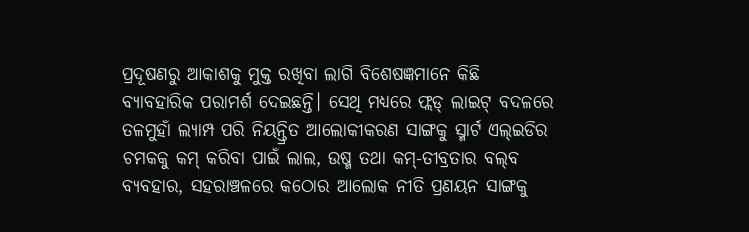ପ୍ରଦୂଷଣରୁ ଆକାଶକୁ ମୁକ୍ତ ରଖିବା ଲାଗି ବିଶେଷଜ୍ଞମାନେ କିଛି ବ୍ୟାବହାରିକ ପରାମର୍ଶ ଦେଇଛନ୍ତି। ସେଥି ମଧ୍ୟରେ ଫ୍ଲଡ୍ ଲାଇଟ୍ ବଦଳରେ ତଳମୁହାଁ ଲ୍ୟାମ୍ପ ପରି ନିୟନ୍ତ୍ରିତ ଆଲୋକୀକରଣ ସାଙ୍ଗକୁ ସ୍ମାର୍ଟ ଏଲ୍‌ଇଡିର ଚମକକୁ କମ୍‌ କରିବା ପାଇଁ ଲାଲ, ଉଷ୍ମ ତଥା କମ୍-ତୀବ୍ରତାର ବଲ୍‌ବ ବ୍ୟବହାର, ସହରାଞ୍ଚଳରେ କଠୋର ଆଲୋକ ନୀତି ପ୍ରଣୟନ ସାଙ୍ଗକୁ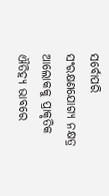ସର୍ବୋପରି ସଂରକ୍ଷଣଯୋଗ୍ୟ ନକ୍ଷତ୍ର ଆଲୋକକୁ ପ୍ରାକୃତିକ ଐତିହ୍ୟ ଭାବରେ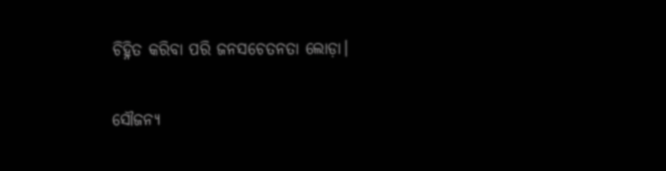ଚିହ୍ନିତ କରିବା ପରି ଜନସଚେତନତା ଲୋଡ଼ା।

ସୌଜନ୍ୟ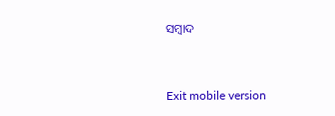ସମ୍ବାଦ



Exit mobile version